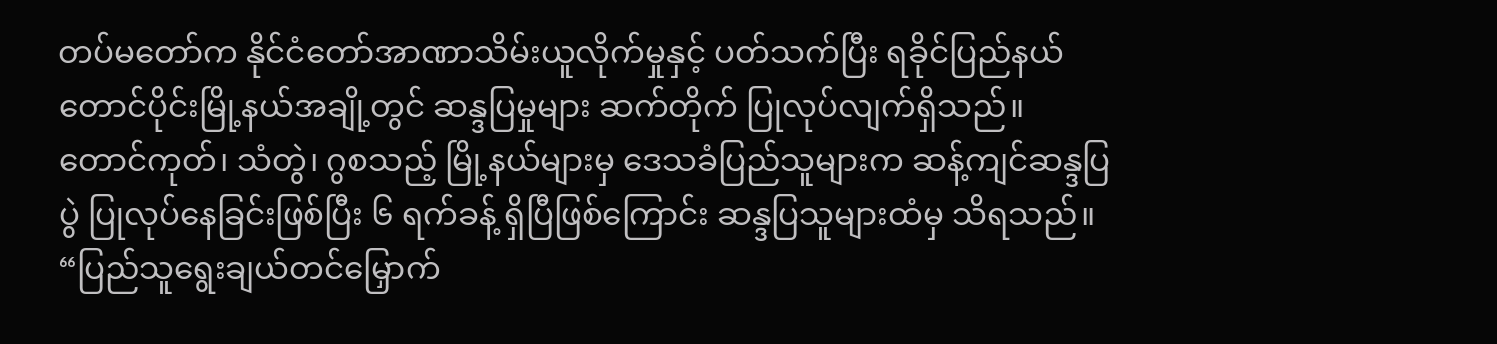တပ်မတော်က နိုင်ငံတော်အာဏာသိမ်းယူလိုက်မှုနှင့် ပတ်သက်ပြီး ရခိုင်ပြည်နယ်တောင်ပိုင်းမြို့နယ်အချို့တွင် ဆန္ဒပြမှုများ ဆက်တိုက် ပြုလုပ်လျက်ရှိသည်။
တောင်ကုတ်၊ သံတွဲ၊ ဂွစသည့် မြို့နယ်များမှ ဒေသခံပြည်သူများက ဆန့်ကျင်ဆန္ဒပြပွဲ ပြုလုပ်နေခြင်းဖြစ်ပြီး ၆ ရက်ခန့် ရှိပြီဖြစ်ကြောင်း ဆန္ဒပြသူများထံမှ သိရသည်။
“ပြည်သူရွေးချယ်တင်မြှောက်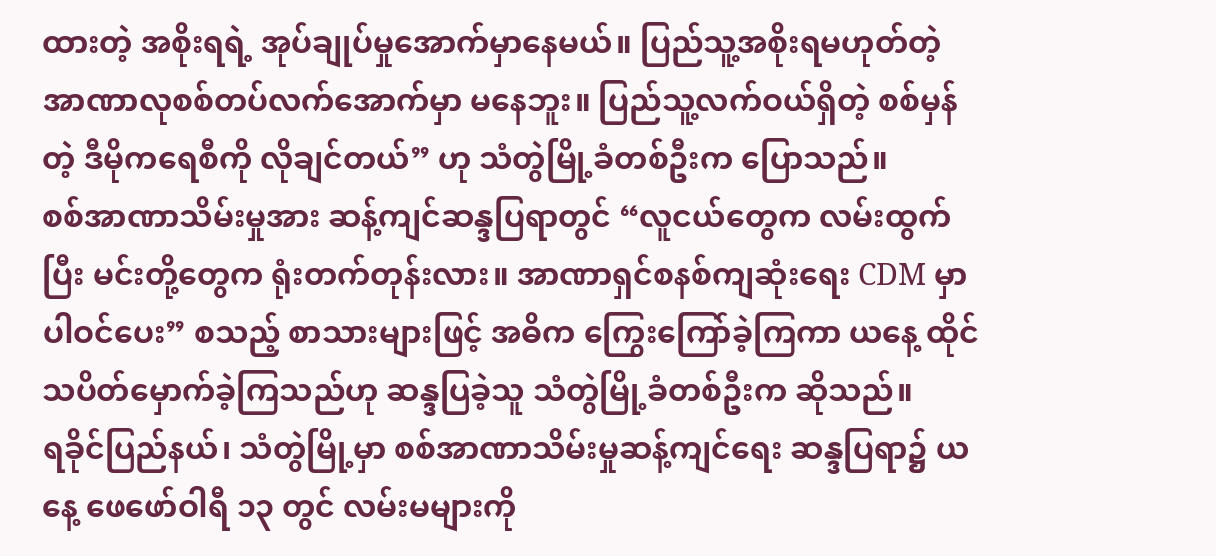ထားတဲ့ အစိုးရရဲ့ အုပ်ချုပ်မှုအောက်မှာနေမယ်။ ပြည်သူ့အစိုးရမဟုတ်တဲ့ အာဏာလုစစ်တပ်လက်အောက်မှာ မနေဘူး။ ပြည်သူ့လက်ဝယ်ရှိတဲ့ စစ်မှန်တဲ့ ဒီမိုကရေစီကို လိုချင်တယ်” ဟု သံတွဲမြို့ခံတစ်ဦးက ပြောသည်။
စစ်အာဏာသိမ်းမှုအား ဆန့်ကျင်ဆန္ဒပြရာတွင် “လူငယ်တွေက လမ်းထွက်ပြီး မင်းတို့တွေက ရုံးတက်တုန်းလား။ အာဏာရှင်စနစ်ကျဆုံးရေး CDM မှာ ပါဝင်ပေး” စသည့် စာသားများဖြင့် အဓိက ကြွေးကြော်ခဲ့ကြကာ ယနေ့ ထိုင်သပိတ်မှောက်ခဲ့ကြသည်ဟု ဆန္ဒပြခဲ့သူ သံတွဲမြို့ခံတစ်ဦးက ဆိုသည်။
ရခိုင်ပြည်နယ်၊ သံတွဲမြို့မှာ စစ်အာဏာသိမ်းမှုဆန့်ကျင်ရေး ဆန္ဒပြရာ၌ ယနေ့ ဖေဖော်ဝါရီ ၁၃ တွင် လမ်းမများကို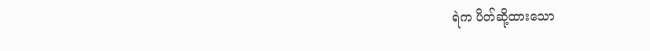ရဲက ပိတ်ဆို့ထားသော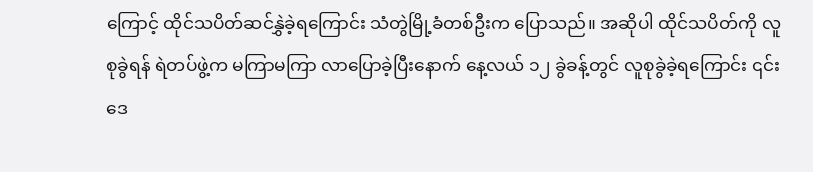ကြောင့် ထိုင်သပိတ်ဆင်နွှဲခဲ့ရကြောင်း သံတွဲမြို့ခံတစ်ဦးက ပြောသည်။ အဆိုပါ ထိုင်သပိတ်ကို လူစုခွဲရန် ရဲတပ်ဖွဲ့က မကြာမကြာ လာပြောခဲ့ပြီးနောက် နေ့လယ် ၁၂ ခွဲခန့်တွင် လူစုခွဲခဲ့ရကြောင်း ၎င်းဒေ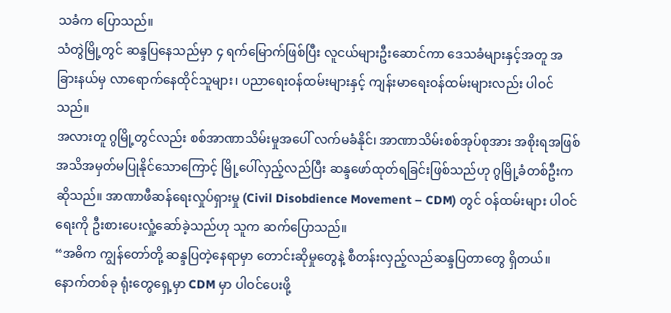သခံက ပြောသည်။
သံတွဲမြို့တွင် ဆန္ဒပြနေသည်မှာ ၄ ရက်မြောက်ဖြစ်ပြီး လူငယ်များဦးဆောင်ကာ ဒေသခံများနှင့်အတူ အခြားနယ်မှ လာရောက်နေထိုင်သူများ၊ ပညာရေးဝန်ထမ်းများနှင့် ကျန်းမာရေးဝန်ထမ်းများလည်း ပါဝင်သည်။
အလားတူ ဂွမြို့တွင်လည်း စစ်အာဏာသိမ်းမှုအပေါ် လက်မခံနိုင်၊ အာဏာသိမ်းစစ်အုပ်စုအား အစိုးရအဖြစ် အသိအမှတ်မပြုနိုင်သောကြောင့် မြို့ပေါ်လှည့်လည်ပြီး ဆန္ဒဖော်ထုတ်ရခြင်းဖြစ်သည်ဟု ဂွမြို့ခံတစ်ဦးက ဆိုသည်။ အာဏာဖီဆန်ရေးလှုပ်ရှားမှု (Civil Disobdience Movement – CDM) တွင် ဝန်ထမ်းများ ပါဝင်ရေးကို ဦးစားပေးလှုံ့ဆော်ခဲ့သည်ဟု သူက ဆက်ပြောသည်။
“အဓိက ကျွန်တော်တို့ ဆန္ဒပြတဲ့နေရာမှာ တောင်းဆိုမှုတွေနဲ့ စီတန်းလှည့်လည်ဆန္ဒပြတာတွေ ရှိတယ်။ နောက်တစ်ခု ရုံးတွေရှေ့မှာ CDM မှာ ပါဝင်ပေးဖို့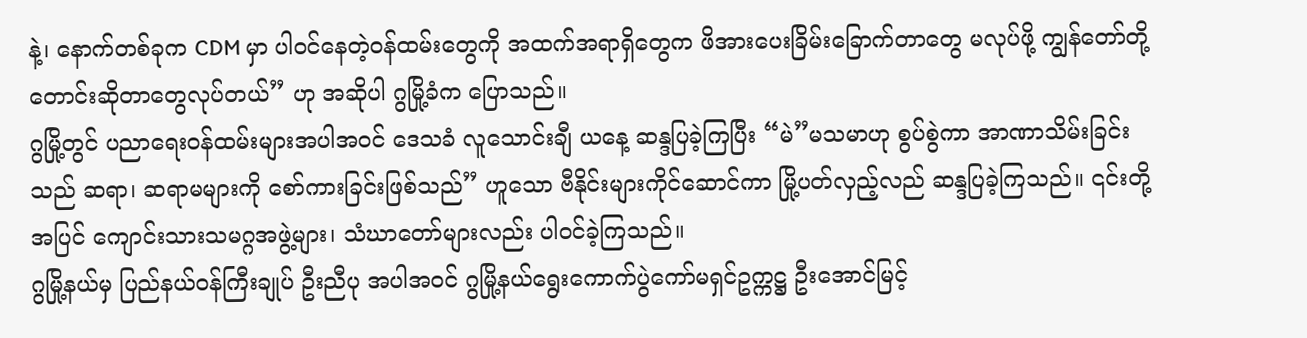နဲ့၊ နောက်တစ်ခုက CDM မှာ ပါဝင်နေတဲ့ဝန်ထမ်းတွေကို အထက်အရာရှိတွေက ဖိအားပေးခြိမ်းခြောက်တာတွေ မလုပ်ဖို့ ကျွန်တော်တို့ တောင်းဆိုတာတွေလုပ်တယ်” ဟု အဆိုပါ ဂွမြို့ခံက ပြောသည်။
ဂွမြို့တွင် ပညာရေးဝန်ထမ်းများအပါအဝင် ဒေသခံ လူသောင်းချီ ယနေ့ ဆန္ဒပြခဲ့ကြပြီး “မဲ”မသမာဟု စွပ်စွဲကာ အာဏာသိမ်းခြင်းသည် ဆရာ၊ ဆရာမများကို စော်ကားခြင်းဖြစ်သည်” ဟူသော ဗီနိုင်းများကိုင်ဆောင်ကာ မြို့ပတ်လှည့်လည် ဆန္ဒပြခဲ့ကြသည်။ ၎င်းတို့အပြင် ကျောင်းသားသမဂ္ဂအဖွဲ့များ၊ သံဃာတော်များလည်း ပါဝင်ခဲ့ကြသည်။
ဂွမြို့နယ်မှ ပြည်နယ်ဝန်ကြီးချုပ် ဦးညီပု အပါအဝင် ဂွမြို့နယ်ရွေးကောက်ပွဲကော်မရှင်ဥက္ကဋ္ဌ ဦးအောင်မြင့်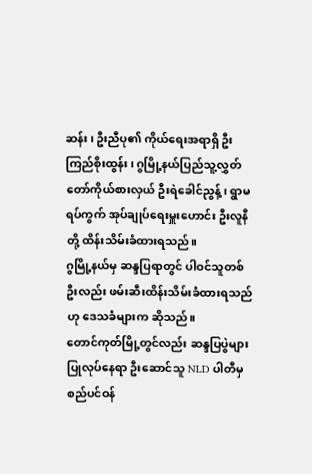ဆန်း၊ ဦးညီပု၏ ကိုယ်ရေးအရာရှိ ဦးကြည်စိုးထွန်း၊ ဂွမြို့နယ်ပြည်သူ့လွှတ်တော်ကိုယ်စားလှယ် ဦးရဲခေါင်ညွန့်၊ ရွာမရပ်ကွက် အုပ်ချုပ်ရေးမှူးဟောင်း ဦးလူနီတို့ ထိန်းသိမ်းခံထားရသည်။
ဂွမြို့နယ်မှ ဆန္ဒပြရာတွင် ပါဝင်သူတစ်ဦးလည်း ဖမ်းဆီးထိန်းသိမ်းခံထားရသည်ဟု ဒေသခံများက ဆိုသည်။
တောင်ကုတ်မြို့တွင်လည်း ဆန္ဒပြပွဲများ ပြုလုပ်နေရာ ဦးဆောင်သူ NLD ပါတီမှ စည်ပင်ဝန်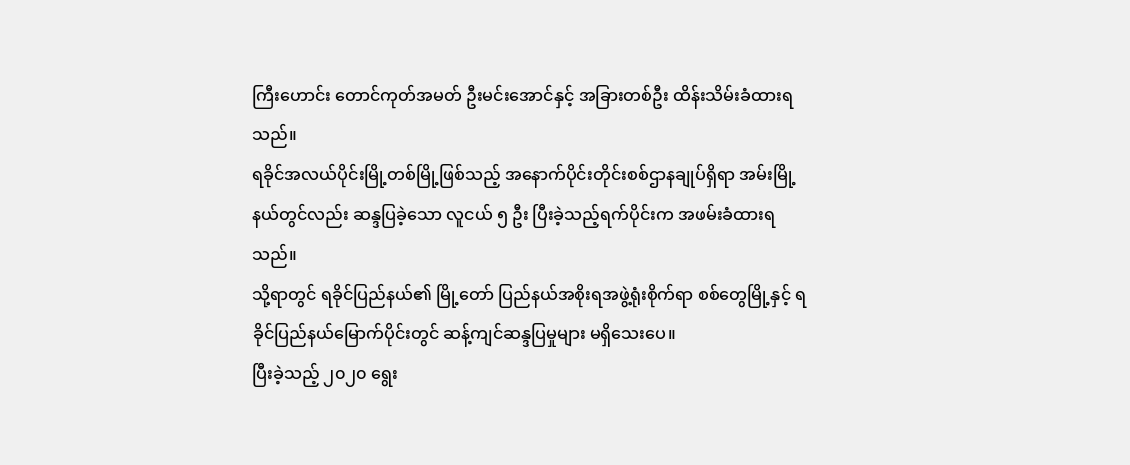ကြီးဟောင်း တောင်ကုတ်အမတ် ဦးမင်းအောင်နှင့် အခြားတစ်ဦး ထိန်းသိမ်းခံထားရသည်။
ရခိုင်အလယ်ပိုင်းမြို့တစ်မြို့ဖြစ်သည့် အနောက်ပိုင်းတိုင်းစစ်ဌာနချုပ်ရှိရာ အမ်းမြို့နယ်တွင်လည်း ဆန္ဒပြခဲ့သော လူငယ် ၅ ဦး ပြီးခဲ့သည့်ရက်ပိုင်းက အဖမ်းခံထားရသည်။
သို့ရာတွင် ရခိုင်ပြည်နယ်၏ မြို့တော် ပြည်နယ်အစိုးရအဖွဲ့ရုံးစိုက်ရာ စစ်တွေမြို့နှင့် ရခိုင်ပြည်နယ်မြောက်ပိုင်းတွင် ဆန့်ကျင်ဆန္ဒပြမှုများ မရှိသေးပေ။
ပြီးခဲ့သည့် ၂၀၂၀ ရွေး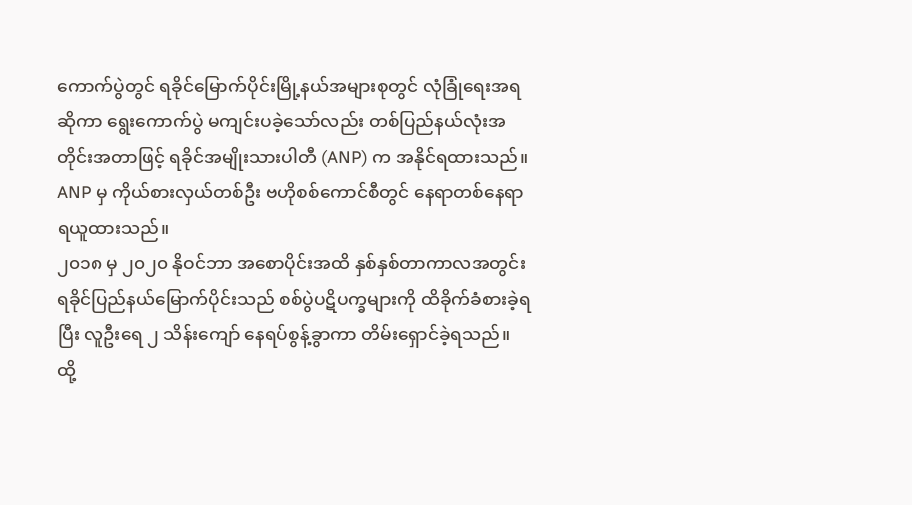ကောက်ပွဲတွင် ရခိုင်မြောက်ပိုင်းမြို့နယ်အများစုတွင် လုံခြုံရေးအရဆိုကာ ရွေးကောက်ပွဲ မကျင်းပခဲ့သော်လည်း တစ်ပြည်နယ်လုံးအတိုင်းအတာဖြင့် ရခိုင်အမျိုးသားပါတီ (ANP) က အနိုင်ရထားသည်။ ANP မှ ကိုယ်စားလှယ်တစ်ဦး ဗဟိုစစ်ကောင်စီတွင် နေရာတစ်နေရာ ရယူထားသည်။
၂၀၁၈ မှ ၂၀၂၀ နိုဝင်ဘာ အစောပိုင်းအထိ နှစ်နှစ်တာကာလအတွင်း ရခိုင်ပြည်နယ်မြောက်ပိုင်းသည် စစ်ပွဲပဋိပက္ခများကို ထိခိုက်ခံစားခဲ့ရပြီး လူဦးရေ ၂ သိန်းကျော် နေရပ်စွန့်ခွာကာ တိမ်းရှောင်ခဲ့ရသည်။ ထို့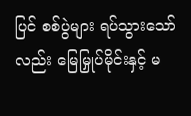ပြင် စစ်ပွဲများ ရပ်သွားသော်လည်း မြေမြှုပ်မိုင်းနှင့် မ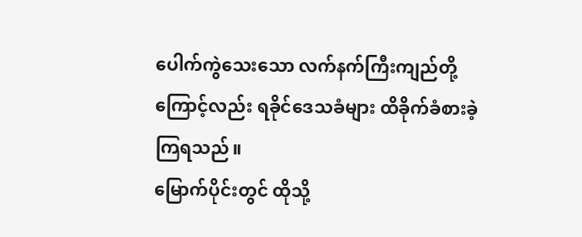ပေါက်ကွဲသေးသော လက်နက်ကြီးကျည်တို့ကြောင့်လည်း ရခိုင်ဒေသခံများ ထိခိုက်ခံစားခဲ့ကြရသည်။
မြောက်ပိုင်းတွင် ထိုသို့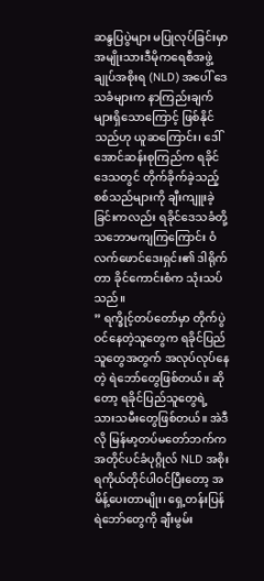ဆန္ဒပြပွဲများ မပြုလုပ်ခြင်းမှာ အမျိုးသားဒီမိုကရေစီအဖွဲ့ချုပ်အစိုးရ (NLD) အပေါ် ဒေသခံများက နာကြည်းချက်များရှိသောကြောင့် ဖြစ်နိုင်သည်ဟု ယူဆကြောင်း၊ ဒေါ်အောင်ဆန်းစုကြည်က ရခိုင်ဒေသတွင် တိုက်ခိုက်ခဲ့သည့် စစ်သည်များကို ချီးကျူးခဲ့ခြင်းကလည်း ရခိုင်ဒေသခံတို့ သဘောမကျကြကြောင်း ဝံလက်ဖောင်ဒေးရှင်း၏ ဒါရိုက်တာ ခိုင်ကောင်းစံက သုံးသပ်သည်။
” ရက္ခိုင့်တပ်တော်မှာ တိုက်ပွဲဝင်နေတဲ့သူတွေက ရခိုင်ပြည်သူတွေအတွက် အလုပ်လုပ်နေတဲ့ ရဲဘော်တွေဖြစ်တယ်။ ဆိုတော့ ရခိုင်ပြည်သူတွေရဲ့ သားသမီးတွေဖြစ်တယ်။ အဲဒီလို မြန်မာ့တပ်မတော်ဘက်က အတိုင်ပင်ခံပုဂ္ဂိုလ် NLD အစိုးရကိုယ်တိုင်ပါဝင်ပြီးတော့ အမိန့်ပေးတာမျိုး၊ ရှေ့တန်းပြန်ရဲဘော်တွေကို ချီးမွမ်း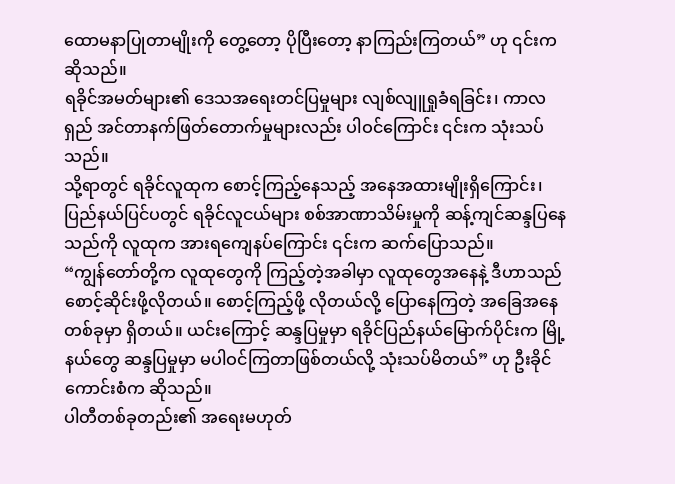ထောမနာပြုတာမျိုးကို တွေ့တော့ ပိုပြီးတော့ နာကြည်းကြတယ်” ဟု ၎င်းက ဆိုသည်။
ရခိုင်အမတ်များ၏ ဒေသအရေးတင်ပြမှုများ လျစ်လျူရှုခံရခြင်း၊ ကာလရှည် အင်တာနက်ဖြတ်တောက်မှုများလည်း ပါဝင်ကြောင်း ၎င်းက သုံးသပ်သည်။
သို့ရာတွင် ရခိုင်လူထုက စောင့်ကြည့်နေသည့် အနေအထားမျိုးရှိကြောင်း၊ ပြည်နယ်ပြင်ပတွင် ရခိုင်လူငယ်များ စစ်အာဏာသိမ်းမှုကို ဆန့်ကျင်ဆန္ဒပြနေသည်ကို လူထုက အားရကျေနပ်ကြောင်း ၎င်းက ဆက်ပြောသည်။
“ကျွန်တော်တို့က လူထုတွေကို ကြည့်တဲ့အခါမှာ လူထုတွေအနေနဲ့ ဒီဟာသည် စောင့်ဆိုင်းဖို့လိုတယ်။ စောင့်ကြည့်ဖို့ လိုတယ်လို့ ပြောနေကြတဲ့ အခြေအနေတစ်ခုမှာ ရှိတယ်။ ယင်းကြောင့် ဆန္ဒပြမှုမှာ ရခိုင်ပြည်နယ်မြောက်ပိုင်းက မြို့နယ်တွေ ဆန္ဒပြမှုမှာ မပါဝင်ကြတာဖြစ်တယ်လို့ သုံးသပ်မိတယ်” ဟု ဦးခိုင်ကောင်းစံက ဆိုသည်။
ပါတီတစ်ခုတည်း၏ အရေးမဟုတ်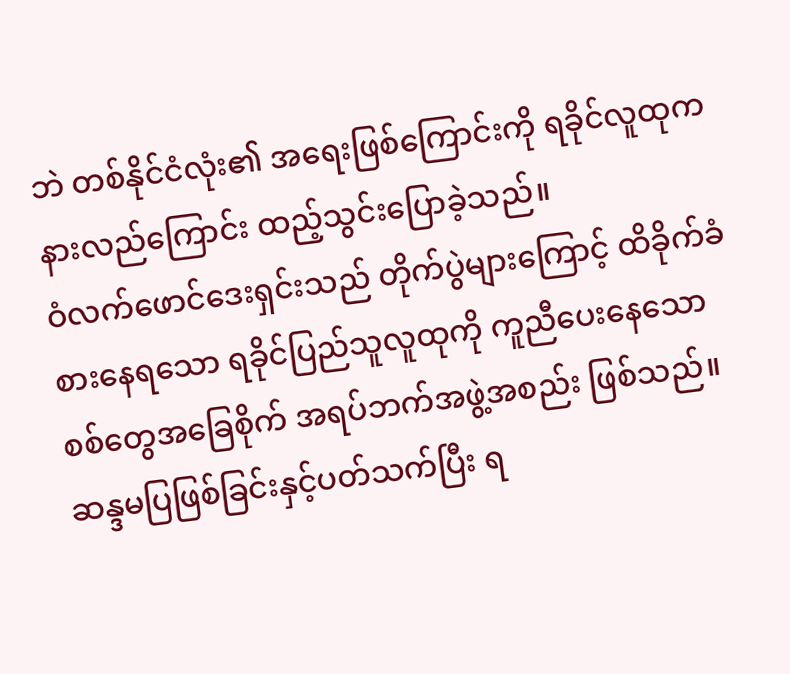ဘဲ တစ်နိုင်ငံလုံး၏ အရေးဖြစ်ကြောင်းကို ရခိုင်လူထုက နားလည်ကြောင်း ထည့်သွင်းပြောခဲ့သည်။
ဝံလက်ဖောင်ဒေးရှင်းသည် တိုက်ပွဲများကြောင့် ထိခိုက်ခံစားနေရသော ရခိုင်ပြည်သူလူထုကို ကူညီပေးနေသော စစ်တွေအခြေစိုက် အရပ်ဘက်အဖွဲ့အစည်း ဖြစ်သည်။
ဆန္ဒမပြဖြစ်ခြင်းနှင့်ပတ်သက်ပြီး ရ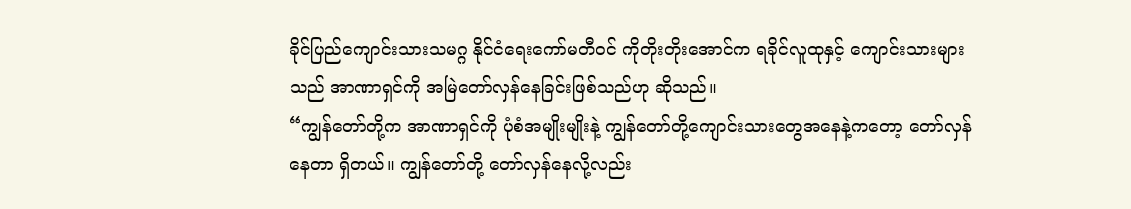ခိုင်ပြည်ကျောင်းသားသမဂ္ဂ နိုင်ငံရေးကော်မတီဝင် ကိုတိုးတိုးအောင်က ရခိုင်လူထုနှင့် ကျောင်းသားများသည် အာဏာရှင်ကို အမြဲတော်လှန်နေခြင်းဖြစ်သည်ဟု ဆိုသည်။
“ကျွန်တော်တို့က အာဏာရှင်ကို ပုံစံအမျိုးမျိုးနဲ့ ကျွန်တော်တို့ကျောင်းသားတွေအနေနဲ့ကတော့ တော်လှန်နေတာ ရှိတယ်။ ကျွန်တော်တို့ တော်လှန်နေလို့လည်း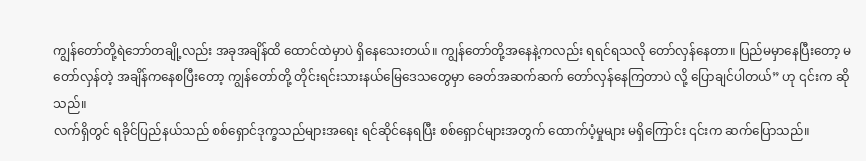ကျွန်တော်တို့ရဲဘော်တချို့လည်း အခုအချိန်ထိ ထောင်ထဲမှာပဲ ရှိနေသေးတယ်။ ကျွန်တော်တို့အနေနဲ့ကလည်း ရရင်ရသလို တော်လှန်နေတာ။ ပြည်မမှာနေပြီးတော့ မတော်လှန်တဲ့ အချိန်ကနေစပြီးတော့ ကျွန်တော်တို့ တိုင်းရင်းသားနယ်မြေဒေသတွေမှာ ခေတ်အဆက်ဆက် တော်လှန်နေကြတာပဲ လို့ ပြောချင်ပါတယ်” ဟု ၎င်းက ဆိုသည်။
လက်ရှိတွင် ရခိုင်ပြည်နယ်သည် စစ်ရှောင်ဒုက္ခသည်များအရေး ရင်ဆိုင်နေရပြီး စစ်ရှောင်များအတွက် ထောက်ပံ့မှုများ မရှိကြောင်း ၎င်းက ဆက်ပြောသည်။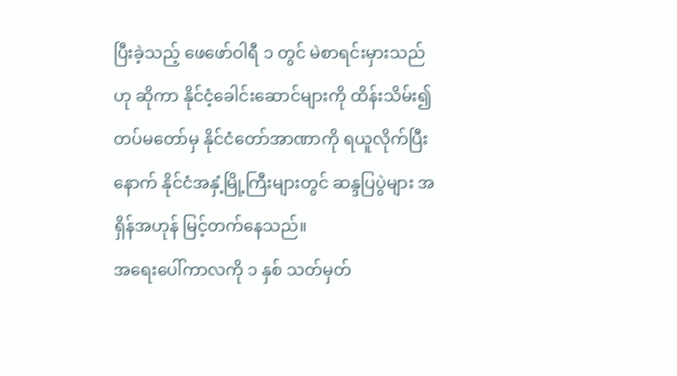ပြီးခဲ့သည့် ဖေဖော်ဝါရီ ၁ တွင် မဲစာရင်းမှားသည်ဟု ဆိုကာ နိုင်ငံ့ခေါင်းဆောင်များကို ထိန်းသိမ်း၍ တပ်မတော်မှ နိုင်ငံတော်အာဏာကို ရယူလိုက်ပြီးနောက် နိုင်ငံအနှံ့မြို့ကြီးများတွင် ဆန္ဒပြပွဲများ အရှိန်အဟုန် မြင့်တက်နေသည်။
အရေးပေါ်ကာလကို ၁ နှစ် သတ်မှတ်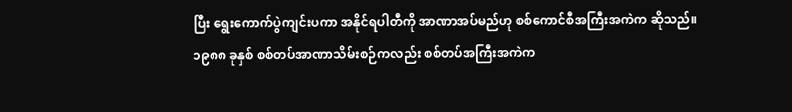ပြီး ရွေးကောက်ပွဲကျင်းပကာ အနိုင်ရပါတီကို အာဏာအပ်မည်ဟု စစ်ကောင်စီအကြီးအကဲက ဆိုသည်။
၁၉၈၈ ခုနှစ် စစ်တပ်အာဏာသိမ်းစဉ်ကလည်း စစ်တပ်အကြီးအကဲက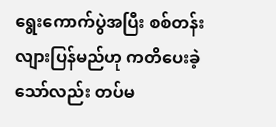ရွေးကောက်ပွဲအပြီး စစ်တန်းလျားပြန်မည်ဟု ကတိပေးခဲ့သော်လည်း တပ်မ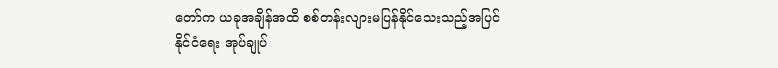တော်က ယခုအချိန်အထိ စစ်တန်းလျားမပြန်နိုင်သေးသည့်အပြင် နိုင်ငံရေး အုပ်ချုပ်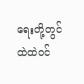ရေးတို့တွင် ထဲထဲဝင်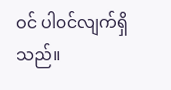ဝင် ပါ၀င်လျက်ရှိသည်။